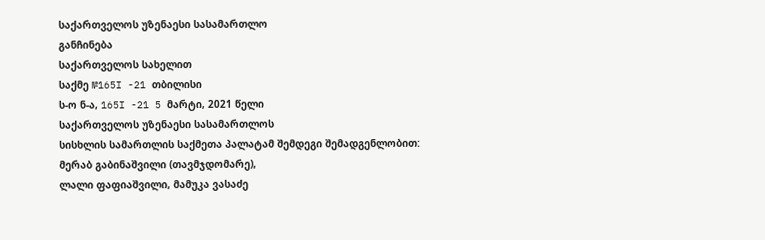საქართველოს უზენაესი სასამართლო
განჩინება
საქართველოს სახელით
საქმე №165I -21 თბილისი
ს-ო ნ-ა, 165I -21 5 მარტი, 2021 წელი
საქართველოს უზენაესი სასამართლოს
სისხლის სამართლის საქმეთა პალატამ შემდეგი შემადგენლობით:
მერაბ გაბინაშვილი (თავმჯდომარე),
ლალი ფაფიაშვილი, მამუკა ვასაძე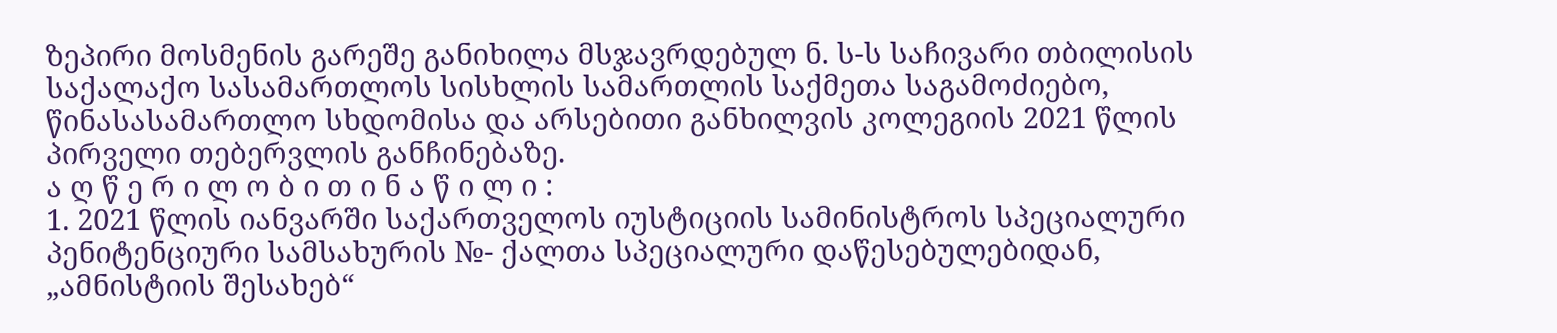ზეპირი მოსმენის გარეშე განიხილა მსჯავრდებულ ნ. ს-ს საჩივარი თბილისის საქალაქო სასამართლოს სისხლის სამართლის საქმეთა საგამოძიებო, წინასასამართლო სხდომისა და არსებითი განხილვის კოლეგიის 2021 წლის პირველი თებერვლის განჩინებაზე.
ა ღ წ ე რ ი ლ ო ბ ი თ ი ნ ა წ ი ლ ი :
1. 2021 წლის იანვარში საქართველოს იუსტიციის სამინისტროს სპეციალური პენიტენციური სამსახურის №- ქალთა სპეციალური დაწესებულებიდან, „ამნისტიის შესახებ“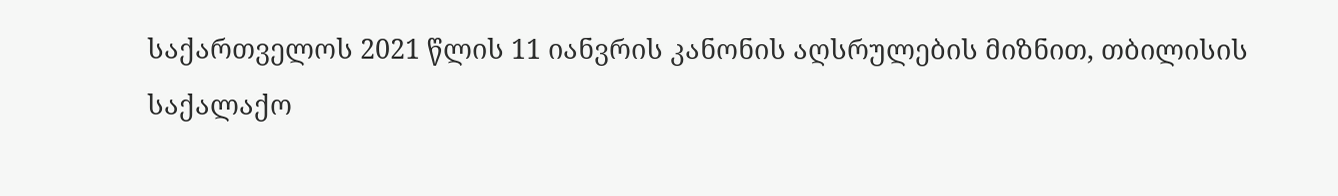საქართველოს 2021 წლის 11 იანვრის კანონის აღსრულების მიზნით, თბილისის საქალაქო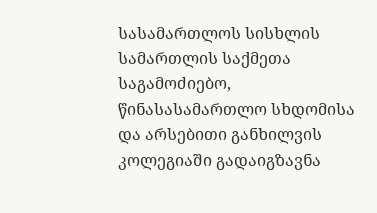სასამართლოს სისხლის სამართლის საქმეთა საგამოძიებო, წინასასამართლო სხდომისა და არსებითი განხილვის კოლეგიაში გადაიგზავნა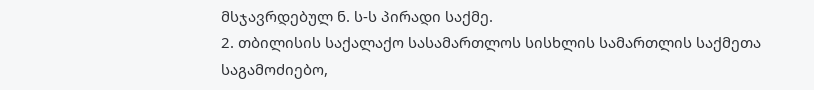მსჯავრდებულ ნ. ს-ს პირადი საქმე.
2. თბილისის საქალაქო სასამართლოს სისხლის სამართლის საქმეთა საგამოძიებო,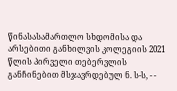წინასასამართლო სხდომისა და არსებითი განხილვის კოლეგიის 2021 წლის პირველი თებერვლის განჩინებით მსჯავრდებულ ნ. ს-ს, - -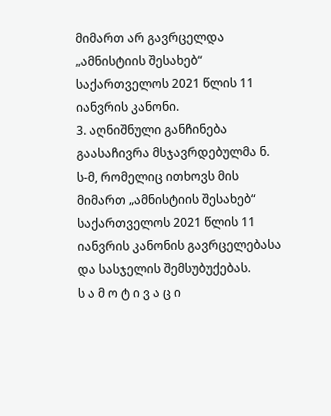მიმართ არ გავრცელდა „ამნისტიის შესახებ“ საქართველოს 2021 წლის 11 იანვრის კანონი.
3. აღნიშნული განჩინება გაასაჩივრა მსჯავრდებულმა ნ. ს-მ, რომელიც ითხოვს მის მიმართ „ამნისტიის შესახებ“ საქართველოს 2021 წლის 11 იანვრის კანონის გავრცელებასა და სასჯელის შემსუბუქებას.
ს ა მ ო ტ ი ვ ა ც ი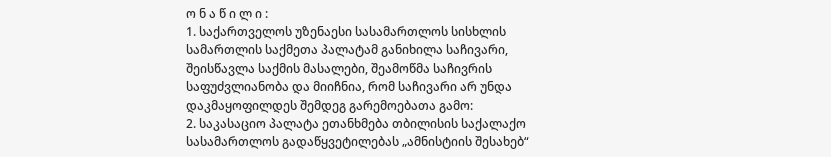ო ნ ა წ ი ლ ი :
1. საქართველოს უზენაესი სასამართლოს სისხლის სამართლის საქმეთა პალატამ განიხილა საჩივარი, შეისწავლა საქმის მასალები, შეამოწმა საჩივრის საფუძვლიანობა და მიიჩნია, რომ საჩივარი არ უნდა დაკმაყოფილდეს შემდეგ გარემოებათა გამო:
2. საკასაციო პალატა ეთანხმება თბილისის საქალაქო სასამართლოს გადაწყვეტილებას „ამნისტიის შესახებ“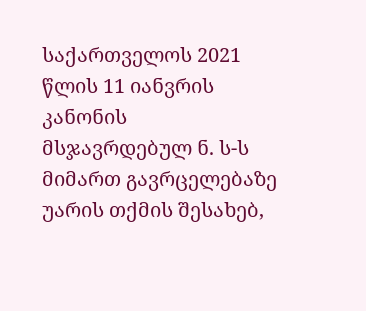საქართველოს 2021 წლის 11 იანვრის კანონის მსჯავრდებულ ნ. ს-ს მიმართ გავრცელებაზე უარის თქმის შესახებ,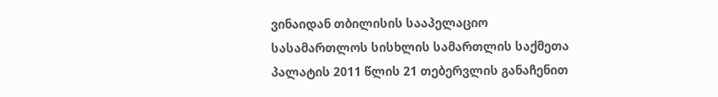ვინაიდან თბილისის სააპელაციო სასამართლოს სისხლის სამართლის საქმეთა პალატის 2011 წლის 21 თებერვლის განაჩენით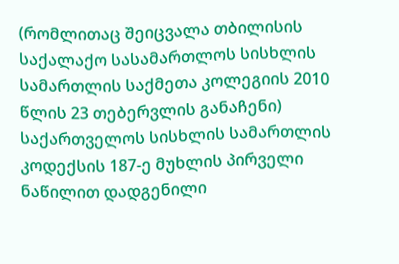(რომლითაც შეიცვალა თბილისის საქალაქო სასამართლოს სისხლის სამართლის საქმეთა კოლეგიის 2010 წლის 23 თებერვლის განაჩენი) საქართველოს სისხლის სამართლის კოდექსის 187-ე მუხლის პირველი ნაწილით დადგენილი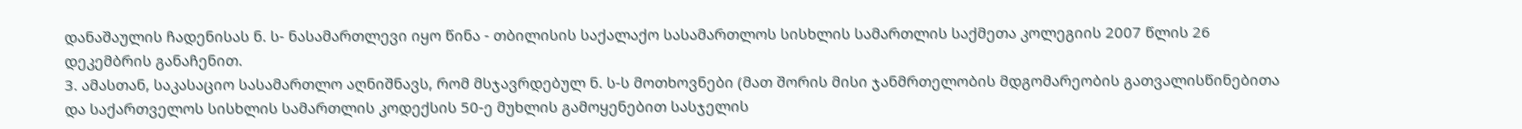დანაშაულის ჩადენისას ნ. ს- ნასამართლევი იყო წინა - თბილისის საქალაქო სასამართლოს სისხლის სამართლის საქმეთა კოლეგიის 2007 წლის 26 დეკემბრის განაჩენით.
3. ამასთან, საკასაციო სასამართლო აღნიშნავს, რომ მსჯავრდებულ ნ. ს-ს მოთხოვნები (მათ შორის მისი ჯანმრთელობის მდგომარეობის გათვალისწინებითა და საქართველოს სისხლის სამართლის კოდექსის 50-ე მუხლის გამოყენებით სასჯელის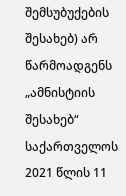შემსუბუქების შესახებ) არ წარმოადგენს „ამნისტიის შესახებ“ საქართველოს 2021 წლის 11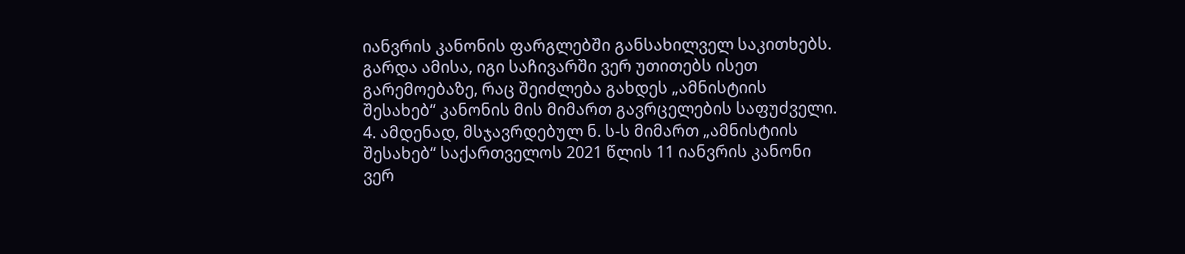იანვრის კანონის ფარგლებში განსახილველ საკითხებს. გარდა ამისა, იგი საჩივარში ვერ უთითებს ისეთ გარემოებაზე, რაც შეიძლება გახდეს „ამნისტიის შესახებ“ კანონის მის მიმართ გავრცელების საფუძველი.
4. ამდენად, მსჯავრდებულ ნ. ს-ს მიმართ „ამნისტიის შესახებ“ საქართველოს 2021 წლის 11 იანვრის კანონი ვერ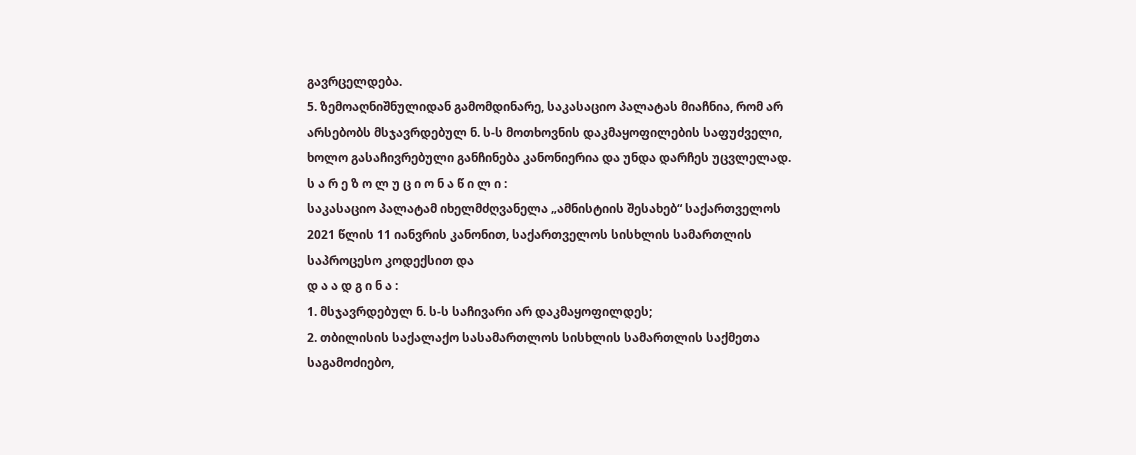გავრცელდება.
5. ზემოაღნიშნულიდან გამომდინარე, საკასაციო პალატას მიაჩნია, რომ არ არსებობს მსჯავრდებულ ნ. ს-ს მოთხოვნის დაკმაყოფილების საფუძველი, ხოლო გასაჩივრებული განჩინება კანონიერია და უნდა დარჩეს უცვლელად.
ს ა რ ე ზ ო ლ უ ც ი ო ნ ა წ ი ლ ი :
საკასაციო პალატამ იხელმძღვანელა „ამნისტიის შესახებ“ საქართველოს 2021 წლის 11 იანვრის კანონით, საქართველოს სისხლის სამართლის საპროცესო კოდექსით და
დ ა ა დ გ ი ნ ა :
1. მსჯავრდებულ ნ. ს-ს საჩივარი არ დაკმაყოფილდეს;
2. თბილისის საქალაქო სასამართლოს სისხლის სამართლის საქმეთა საგამოძიებო,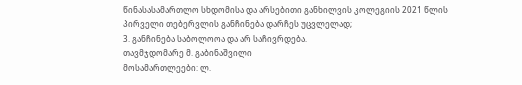წინასასამართლო სხდომისა და არსებითი განხილვის კოლეგიის 2021 წლის პირველი თებერვლის განჩინება დარჩეს უცვლელად;
3. განჩინება საბოლოოა და არ საჩივრდება.
თავმჯდომარე მ. გაბინაშვილი
მოსამართლეები: ლ.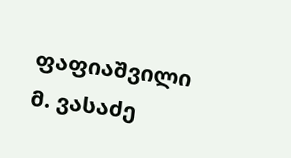ფაფიაშვილი
მ. ვასაძე